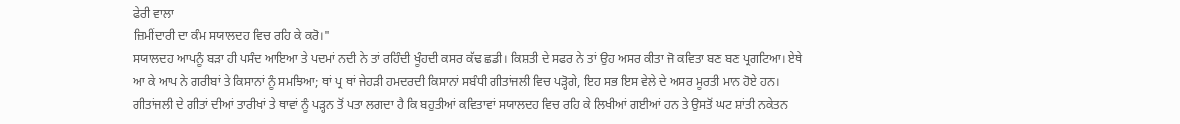ਫੇਰੀ ਵਾਲਾ
ਜ਼ਿਮੀਂਦਾਰੀ ਦਾ ਕੰਮ ਸਯਾਲਦਹ ਵਿਚ ਰਹਿ ਕੇ ਕਰੋ।"
ਸਯਾਲਦਹ ਆਪਨੂੰ ਬੜਾ ਹੀ ਪਸੰਦ ਆਇਆ ਤੇ ਪਦਮਾਂ ਨਦੀ ਨੇ ਤਾਂ ਰਹਿੰਦੀ ਖੂੰਹਦੀ ਕਸਰ ਕੱਢ ਛਡੀ। ਕਿਸ਼ਤੀ ਦੇ ਸਫਰ ਨੇ ਤਾਂ ਉਹ ਅਸਰ ਕੀਤਾ ਜੋ ਕਵਿਤਾ ਬਣ ਬਣ ਪ੍ਰਗਟਿਆ। ਏਥੇ ਆ ਕੇ ਆਪ ਨੇ ਗਰੀਬਾਂ ਤੇ ਕਿਸਾਨਾਂ ਨੂੰ ਸਮਝਿਆ; ਥਾਂ ਪ੍ਰ ਥਾਂ ਜੇਹੜੀ ਹਮਦਰਦੀ ਕਿਸਾਨਾਂ ਸਬੰਧੀ ਗੀਤਾਂਜਲੀ ਵਿਚ ਪੜ੍ਹੋਗੇ, ਇਹ ਸਭ ਇਸ ਵੇਲੇ ਦੇ ਅਸਰ ਮੂਰਤੀ ਮਾਨ ਹੋਏ ਹਨ। ਗੀਤਾਂਜਲੀ ਦੇ ਗੀਤਾਂ ਦੀਆਂ ਤਾਰੀਖਾਂ ਤੇ ਥਾਵਾਂ ਨੂੰ ਪੜ੍ਹਨ ਤੋਂ ਪਤਾ ਲਗਦਾ ਹੈ ਕਿ ਬਹੁਤੀਆਂ ਕਵਿਤਾਵਾਂ ਸਯਾਲਦਹ ਵਿਚ ਰਹਿ ਕੇ ਲਿਖੀਆਂ ਗਈਆਂ ਹਨ ਤੇ ਉਸਤੋਂ ਘਟ ਸ਼ਾਂਤੀ ਨਕੇਤਨ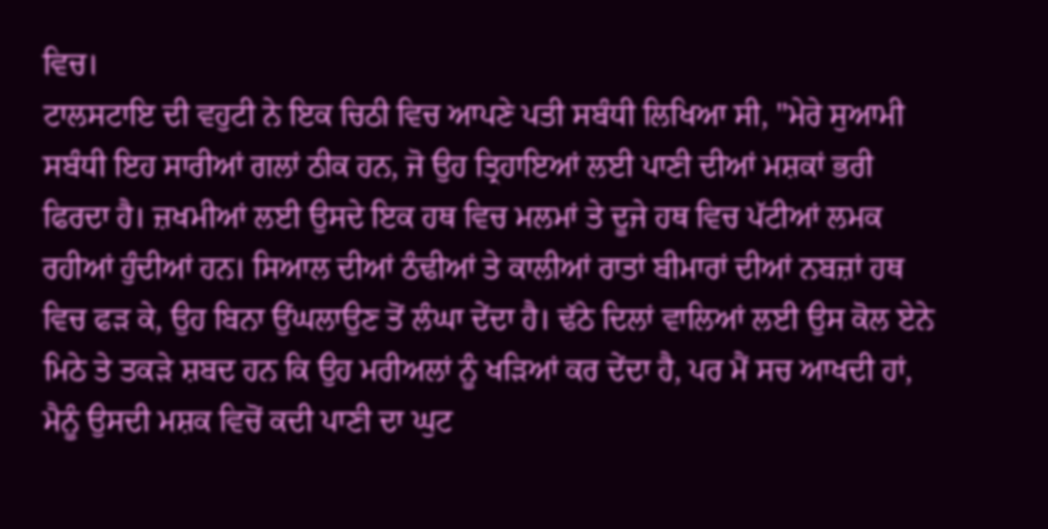ਵਿਚ।
ਟਾਲਸਟਾਇ ਦੀ ਵਹੁਟੀ ਨੇ ਇਕ ਚਿਠੀ ਵਿਚ ਆਪਣੇ ਪਤੀ ਸਬੰਧੀ ਲਿਖਿਆ ਸੀ, "ਮੇਰੇ ਸੁਆਮੀ ਸਬੰਧੀ ਇਹ ਸਾਰੀਆਂ ਗਲਾਂ ਠੀਕ ਹਨ, ਜੋ ਉਹ ਤ੍ਰਿਹਾਇਆਂ ਲਈ ਪਾਣੀ ਦੀਆਂ ਮਸ਼ਕਾਂ ਭਰੀ ਫਿਰਦਾ ਹੈ। ਜ਼ਖਮੀਆਂ ਲਈ ਉਸਦੇ ਇਕ ਹਥ ਵਿਚ ਮਲਮਾਂ ਤੇ ਦੂਜੇ ਹਥ ਵਿਚ ਪੱਟੀਆਂ ਲਮਕ ਰਹੀਆਂ ਹੁੰਦੀਆਂ ਹਨ। ਸਿਆਲ ਦੀਆਂ ਠੰਢੀਆਂ ਤੇ ਕਾਲੀਆਂ ਰਾਤਾਂ ਬੀਮਾਰਾਂ ਦੀਆਂ ਨਬਜ਼ਾਂ ਹਥ ਵਿਚ ਫੜ ਕੇ, ਉਹ ਬਿਨਾ ਉਂਘਲਾਉਣ ਤੋਂ ਲੰਘਾ ਦੇਂਦਾ ਹੈ। ਢੱਠੇ ਦਿਲਾਂ ਵਾਲਿਆਂ ਲਈ ਉਸ ਕੋਲ ਏਨੇ ਮਿਠੇ ਤੇ ਤਕੜੇ ਸ਼ਬਦ ਹਨ ਕਿ ਉਹ ਮਰੀਅਲਾਂ ਨੂੰ ਖੜਿਆਂ ਕਰ ਦੇਂਦਾ ਹੈ, ਪਰ ਮੈਂ ਸਚ ਆਖਦੀ ਹਾਂ, ਮੈਨੂੰ ਉਸਦੀ ਮਸ਼ਕ ਵਿਚੋਂ ਕਦੀ ਪਾਣੀ ਦਾ ਘੁਟ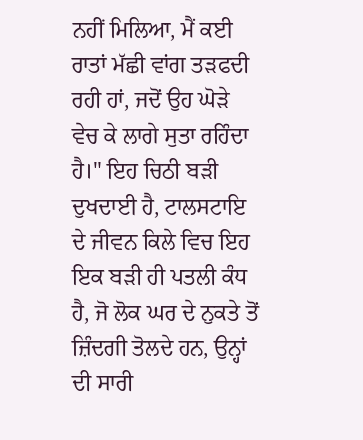ਨਹੀਂ ਮਿਲਿਆ, ਮੈਂ ਕਈ ਰਾਤਾਂ ਮੱਛੀ ਵਾਂਗ ਤੜਫਦੀ ਰਹੀ ਹਾਂ, ਜਦੋਂ ਉਹ ਘੋੜੇ ਵੇਚ ਕੇ ਲਾਗੇ ਸੁਤਾ ਰਹਿੰਦਾ ਹੈ।" ਇਹ ਚਿਠੀ ਬੜੀ ਦੁਖਦਾਈ ਹੈ, ਟਾਲਸਟਾਇ ਦੇ ਜੀਵਨ ਕਿਲੇ ਵਿਚ ਇਹ ਇਕ ਬੜੀ ਹੀ ਪਤਲੀ ਕੰਧ ਹੈ, ਜੋ ਲੋਕ ਘਰ ਦੇ ਨੁਕਤੇ ਤੋਂ ਜ਼ਿੰਦਗੀ ਤੋਲਦੇ ਹਨ, ਉਨ੍ਹਾਂ ਦੀ ਸਾਰੀ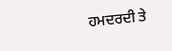ਹਮਦਰਦੀ ਤੇ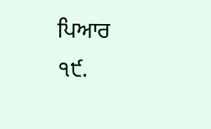ਪਿਆਰ
੧੯.